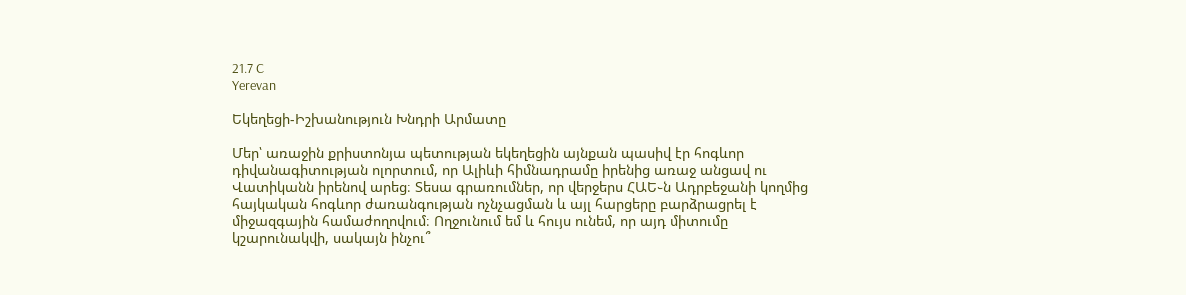21.7 C
Yerevan

Եկեղեցի-Իշխանություն Խնդրի Արմատը

Մեր՝ առաջին քրիստոնյա պետության եկեղեցին այնքան պասիվ էր հոգևոր դիվանագիտության ոլորտում, որ Ալիևի հիմնադրամը իրենից առաջ անցավ ու Վատիկանն իրենով արեց։ Տեսա գրառումներ, որ վերջերս ՀԱԵ֊ն Ադրբեջանի կողմից հայկական հոգևոր ժառանգության ոչնչացման և այլ հարցերը բարձրացրել է միջազգային համաժողովում։ Ողջունում եմ և հույս ունեմ, որ այդ միտումը կշարունակվի, սակայն ինչու՞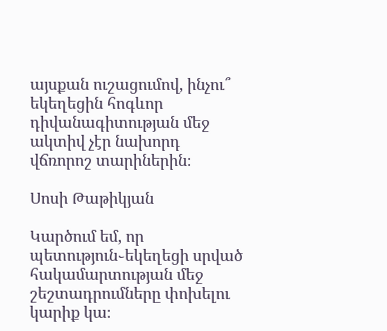այսքան ուշացումով, ինչու՞ եկեղեցին հոգևոր դիվանագիտության մեջ ակտիվ չէր նախորդ վճռորոշ տարիներին։

Սոսի Թաթիկյան

Կարծում եմ, որ պետություն֊եկեղեցի սրված հակամարտության մեջ շեշտադրումները փոխելու կարիք կա։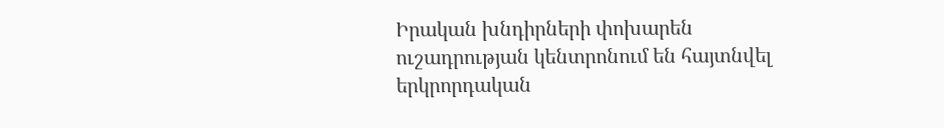Իրական խնդիրների փոխարեն ուշադրության կենտրոնում են հայտնվել երկրորդական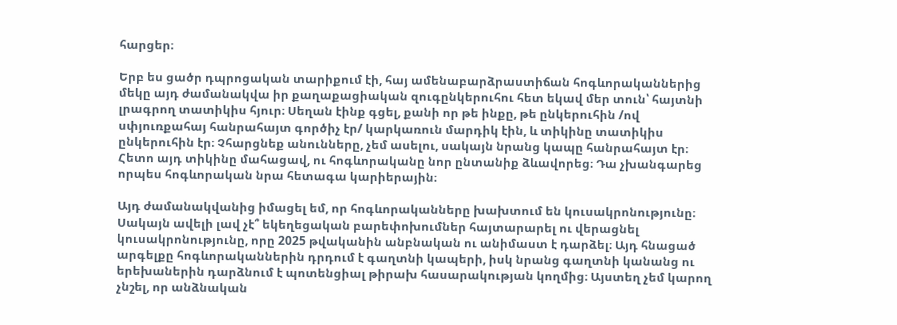հարցեր։

Երբ ես ցածր դպրոցական տարիքում էի, հայ ամենաբարձրաստիճան հոգևորականներից մեկը այդ ժամանակվա իր քաղաքացիական զուգընկերուհու հետ եկավ մեր տուն՝ հայտնի լրագրող տատիկիս հյուր։ Սեղան էինք գցել, քանի որ թե ինքը, թե ընկերուհին /ով սփյուռքահայ հանրահայտ գործիչ էր/ կարկառուն մարդիկ էին, և տիկինը տատիկիս ընկերուհին էր։ Չհարցնեք անունները, չեմ ասելու, սակայն նրանց կապը հանրահայտ էր։ Հետո այդ տիկինը մահացավ, ու հոգևորականը նոր ընտանիք ձևավորեց։ Դա չխանգարեց որպես հոգևորական նրա հետագա կարիերային։

Այդ ժամանակվանից իմացել եմ, որ հոգևորականները խախտում են կուսակրոնությունը։ Սակայն ավելի լավ չէ՞ եկեղեցական բարեփոխումներ հայտարարել ու վերացնել կուսակրոնությունը, որը 2025 թվականին անբնական ու անիմաստ է դարձել։ Այդ հնացած արգելքը հոգևորականներին դրդում է գաղտնի կապերի, իսկ նրանց գաղտնի կանանց ու երեխաներին դարձնում է պոտենցիալ թիրախ հասարակության կողմից։ Այստեղ չեմ կարող չնշել, որ անձնական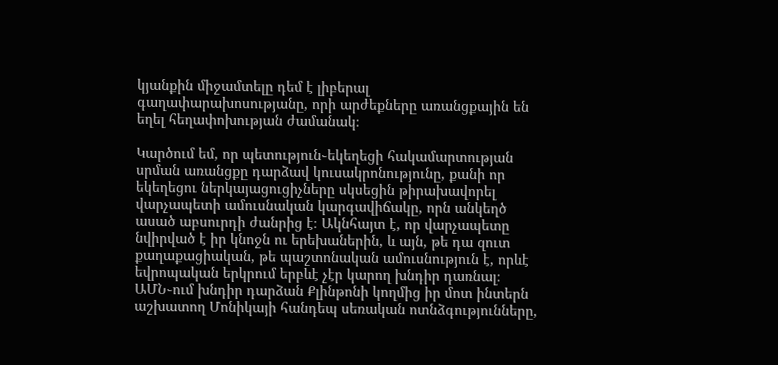կյանքին միջամտելը դեմ է լիբերալ գաղափարախոսությանը, որի արժեքները առանցքային են եղել հեղափոխության ժամանակ։

Կարծում եմ, որ պետություն֊եկեղեցի հակամարտության սրման առանցքը դարձավ կուսակրոնությունը, քանի որ եկեղեցու ներկայացուցիչները սկսեցին թիրախավորել վարչապետի ամուսնական կարգավիճակը, որն անկեղծ ասած աբսուրդի ժանրից է։ Ակնհայտ է, որ վարչապետը նվիրված է իր կնոջն ու երեխաներին, և այն, թե դա զուտ քաղաքացիական, թե պաշտոնական ամուսնություն է, որևէ եվրոպական երկրում երբևէ չէր կարող խնդիր դառնալ։ ԱՄՆ֊ում խնդիր դարձան Քլինթոնի կողմից իր մոտ ինտերն աշխատող Մոնիկայի հանդեպ սեռական ոտնձգությունները,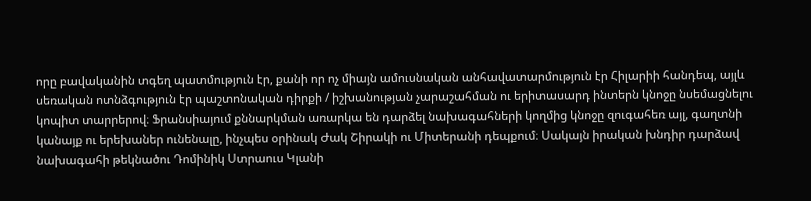որը բավականին տգեղ պատմություն էր, քանի որ ոչ միայն ամուսնական անհավատարմություն էր Հիլարիի հանդեպ, այլև սեռական ոտնձգություն էր պաշտոնական դիրքի / իշխանության չարաշահման ու երիտասարդ ինտերն կնոջը նսեմացնելու կոպիտ տարրերով։ Ֆրանսիայում քննարկման առարկա են դարձել նախագահների կողմից կնոջը զուգահեռ այլ, գաղտնի կանայք ու երեխաներ ունենալը, ինչպես օրինակ Ժակ Շիրակի ու Միտերանի դեպքում։ Սակայն իրական խնդիր դարձավ նախագահի թեկնածու Դոմինիկ Ստրաուս Կլանի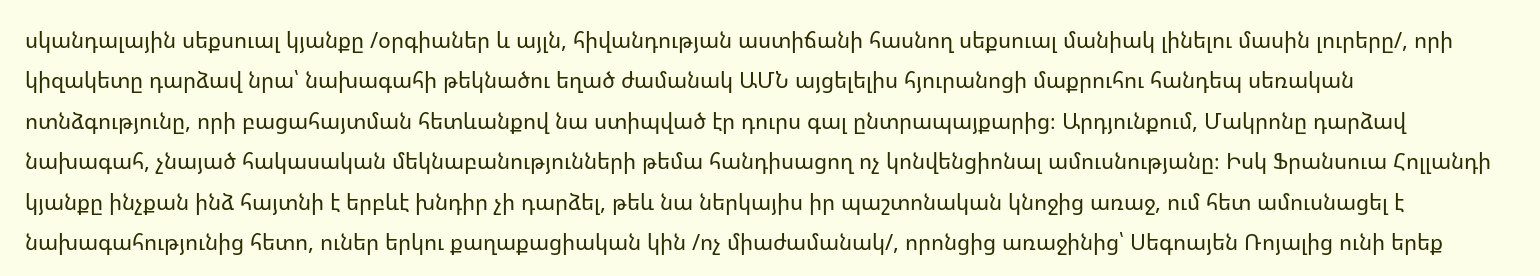սկանդալային սեքսուալ կյանքը /օրգիաներ և այլն, հիվանդության աստիճանի հասնող սեքսուալ մանիակ լինելու մասին լուրերը/, որի կիզակետը դարձավ նրա՝ նախագահի թեկնածու եղած ժամանակ ԱՄՆ այցելելիս հյուրանոցի մաքրուհու հանդեպ սեռական ոտնձգությունը, որի բացահայտման հետևանքով նա ստիպված էր դուրս գալ ընտրապայքարից։ Արդյունքում, Մակրոնը դարձավ նախագահ, չնայած հակասական մեկնաբանությունների թեմա հանդիսացող ոչ կոնվենցիոնալ ամուսնությանը։ Իսկ Ֆրանսուա Հոլլանդի կյանքը ինչքան ինձ հայտնի է երբևէ խնդիր չի դարձել, թեև նա ներկայիս իր պաշտոնական կնոջից առաջ, ում հետ ամուսնացել է նախագահությունից հետո, ուներ երկու քաղաքացիական կին /ոչ միաժամանակ/, որոնցից առաջինից՝ Սեգոայեն Ռոյալից ունի երեք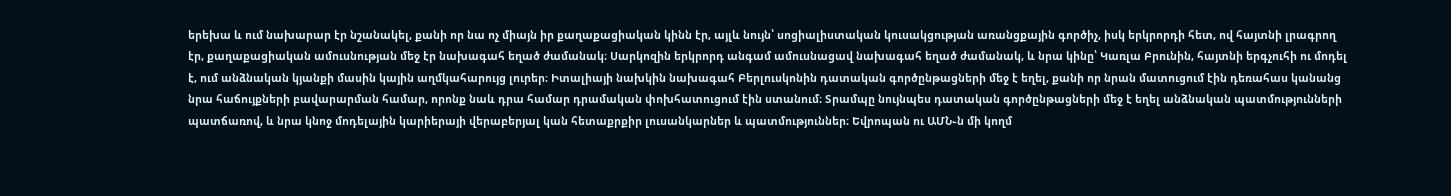երեխա և ում նախարար էր նշանակել, քանի որ նա ոչ միայն իր քաղաքացիական կինն էր, այլև նույն՝ սոցիալիստական կուսակցության առանցքային գործիչ, իսկ երկրորդի հետ, ով հայտնի լրագրող էր, քաղաքացիական ամուսնության մեջ էր նախագահ եղած ժամանակ։ Սարկոզին երկրորդ անգամ ամուսնացավ նախագահ եղած ժամանակ, և նրա կինը՝ Կառլա Բրունին, հայտնի երգչուհի ու մոդել է, ում անձնական կյանքի մասին կային աղմկահարույց լուրեր։ Իտալիայի նախկին նախագահ Բերլուսկոնին դատական գործընթացների մեջ է եղել, քանի որ նրան մատուցում էին դեռահաս կանանց նրա հաճույքների բավարարման համար, որոնք նաև դրա համար դրամական փոխհատուցում էին ստանում։ Տրամպը նույնպես դատական գործընթացների մեջ է եղել անձնական պատմությունների պատճառով, և նրա կնոջ մոդելային կարիերայի վերաբերյալ կան հետաքրքիր լուսանկարներ և պատմություններ։ Եվրոպան ու ԱՄՆ֊ն մի կողմ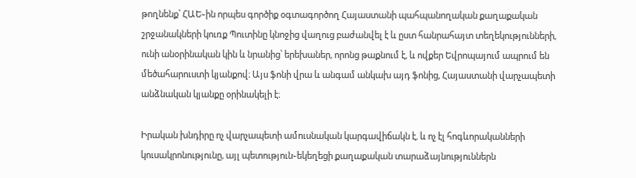թողնենք՝ ՀԱԵ֊ին որպես գործիք օգտագործող Հայաստանի պահպանողական քաղաքական շրջանակների կուռք Պուտինը կնոջից վաղուց բաժանվել է և ըստ հանրահայտ տեղեկությունների, ունի անօրինական կին և նրանից՝ երեխաներ, որոնց թաքնում է, և ովքեր Եվրոպայում ապրում են մեծահարուստի կյանքով։ Այս ֆոնի վրա և անգամ անկախ այդ ֆոնից, Հայաստանի վարչապետի անձնական կյանքը օրինակելի է։

Իրական խնդիրը ոչ վարչապետի ամուսնական կարգավիճակն է, և ոչ էլ հոգևորականների կուսակրոնությունը, այլ պետություն֊եկեղեցի քաղաքական տարաձայնություններն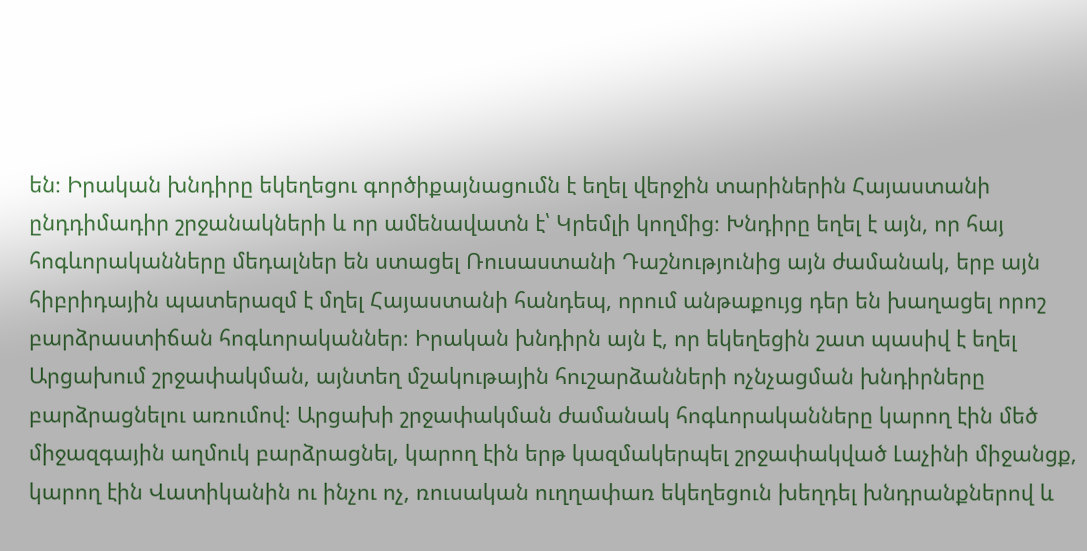են։ Իրական խնդիրը եկեղեցու գործիքայնացումն է եղել վերջին տարիներին Հայաստանի ընդդիմադիր շրջանակների և որ ամենավատն է՝ Կրեմլի կողմից։ Խնդիրը եղել է այն, որ հայ հոգևորականները մեդալներ են ստացել Ռուսաստանի Դաշնությունից այն ժամանակ, երբ այն հիբրիդային պատերազմ է մղել Հայաստանի հանդեպ, որում անթաքույց դեր են խաղացել որոշ բարձրաստիճան հոգևորականներ։ Իրական խնդիրն այն է, որ եկեղեցին շատ պասիվ է եղել Արցախում շրջափակման, այնտեղ մշակութային հուշարձանների ոչնչացման խնդիրները բարձրացնելու առումով։ Արցախի շրջափակման ժամանակ հոգևորականները կարող էին մեծ միջազգային աղմուկ բարձրացնել, կարող էին երթ կազմակերպել շրջափակված Լաչինի միջանցք, կարող էին Վատիկանին ու ինչու ոչ, ռուսական ուղղափառ եկեղեցուն խեղդել խնդրանքներով և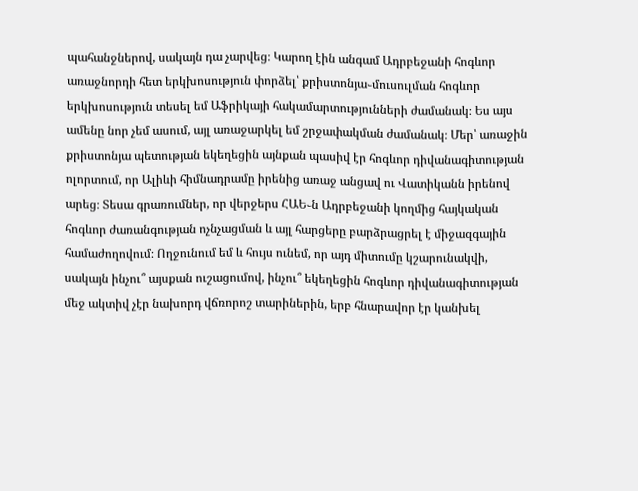պահանջներով, սակայն դա չարվեց։ Կարող էին անգամ Ադրբեջանի հոգևոր առաջնորդի հետ երկխոսություն փորձել՝ քրիստոնյա֊մուսուլման հոգևոր երկխոսություն տեսել եմ Աֆրիկայի հակամարտությունների ժամանակ։ Ես այս ամենը նոր չեմ ասում, այլ առաջարկել եմ շրջափակման ժամանակ։ Մեր՝ առաջին քրիստոնյա պետության եկեղեցին այնքան պասիվ էր հոգևոր դիվանագիտության ոլորտում, որ Ալիևի հիմնադրամը իրենից առաջ անցավ ու Վատիկանն իրենով արեց։ Տեսա գրառումներ, որ վերջերս ՀԱԵ֊ն Ադրբեջանի կողմից հայկական հոգևոր ժառանգության ոչնչացման և այլ հարցերը բարձրացրել է միջազգային համաժողովում։ Ողջունում եմ և հույս ունեմ, որ այդ միտումը կշարունակվի, սակայն ինչու՞ այսքան ուշացումով, ինչու՞ եկեղեցին հոգևոր դիվանագիտության մեջ ակտիվ չէր նախորդ վճռորոշ տարիներին, երբ հնարավոր էր կանխել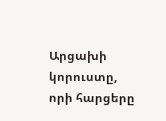Արցախի կորուստը, որի հարցերը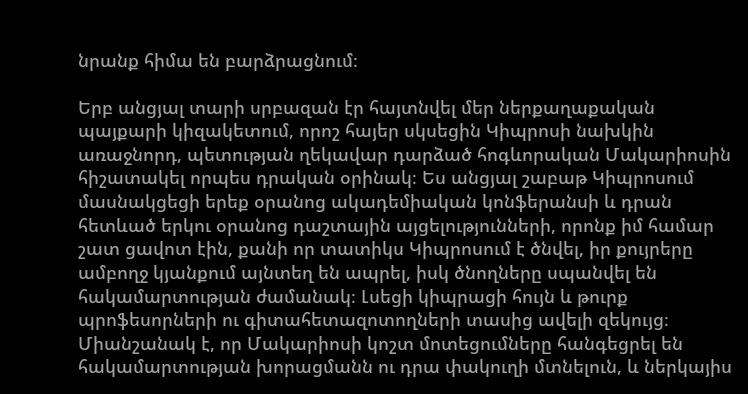նրանք հիմա են բարձրացնում։

Երբ անցյալ տարի սրբազան էր հայտնվել մեր ներքաղաքական պայքարի կիզակետում, որոշ հայեր սկսեցին Կիպրոսի նախկին առաջնորդ, պետության ղեկավար դարձած հոգևորական Մակարիոսին հիշատակել որպես դրական օրինակ։ Ես անցյալ շաբաթ Կիպրոսում մասնակցեցի երեք օրանոց ակադեմիական կոնֆերանսի և դրան հետևած երկու օրանոց դաշտային այցելությունների, որոնք իմ համար շատ ցավոտ էին, քանի որ տատիկս Կիպրոսում է ծնվել, իր քույրերը ամբողջ կյանքում այնտեղ են ապրել, իսկ ծնողները սպանվել են հակամարտության ժամանակ։ Լսեցի կիպրացի հույն և թուրք պրոֆեսորների ու գիտահետազոտողների տասից ավելի զեկույց։ Միանշանակ է, որ Մակարիոսի կոշտ մոտեցումները հանգեցրել են հակամարտության խորացմանն ու դրա փակուղի մտնելուն, և ներկայիս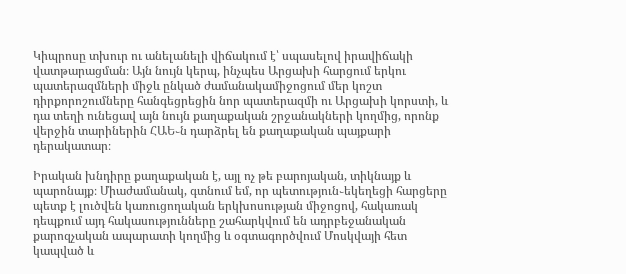Կիպրոսը տխուր ու անելանելի վիճակում է՝ սպասելով իրավիճակի վատթարացման։ Այն նույն կերպ, ինչպես Արցախի հարցում երկու պատերազմների միջև ընկած ժամանակամիջոցում մեր կոշտ դիրքորոշումները հանգեցրեցին նոր պատերազմի ու Արցախի կորստի, և դա տեղի ունեցավ այն նույն քաղաքական շրջանակների կողմից, որոնք վերջին տարիներին ՀԱԵ֊ն դարձրել են քաղաքական պայքարի դերակատար։

Իրական խնդիրը քաղաքական է, այլ ոչ թե բարոյական, տիկնայք և պարոնայք։ Միաժամանակ, գտնում եմ, որ պետություն֊եկեղեցի հարցերը պետք է լուծվեն կառուցողական երկխոսության միջոցով, հակառակ դեպքում այդ հակասությունները շահարկվում են ադրբեջանական քարոզչական ապարատի կողմից և օգտագործվում Մոսկվայի հետ կապված և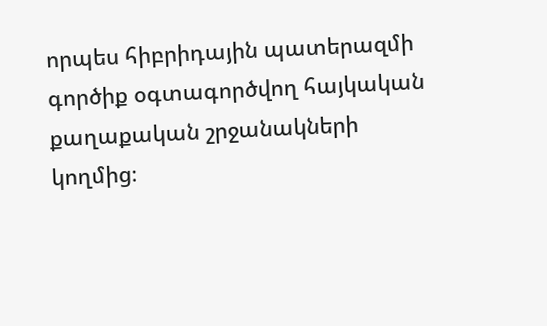որպես հիբրիդային պատերազմի գործիք օգտագործվող հայկական քաղաքական շրջանակների կողմից։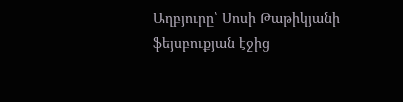Աղբյուրը՝ Սոսի Թաթիկյանի ֆեյսբուքյան էջից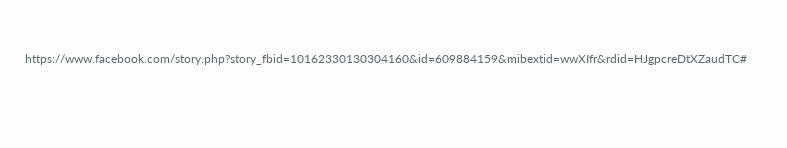https://www.facebook.com/story.php?story_fbid=10162330130304160&id=609884159&mibextid=wwXIfr&rdid=HJgpcreDtXZaudTC#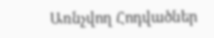Առնչվող Հոդվածներ